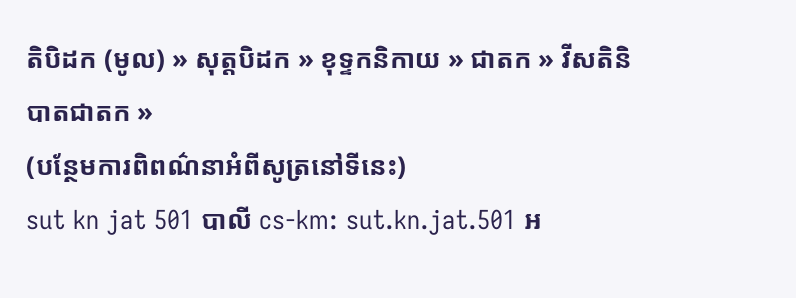តិបិដក (មូល) » សុត្តបិដក » ខុទ្ទកនិកាយ » ជាតក » វីសតិនិបាតជាតក »
(បន្ថែមការពិពណ៌នាអំពីសូត្រនៅទីនេះ)
sut kn jat 501 បាលី cs-km: sut.kn.jat.501 អ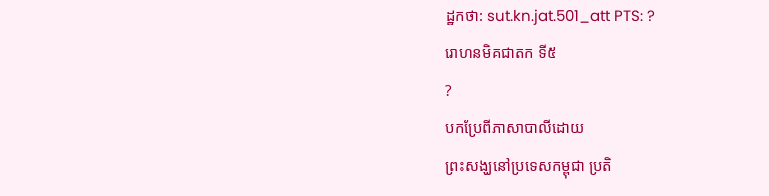ដ្ឋកថា: sut.kn.jat.501_att PTS: ?
រោហនមិគជាតក ទី៥
?
បកប្រែពីភាសាបាលីដោយ
ព្រះសង្ឃនៅប្រទេសកម្ពុជា ប្រតិ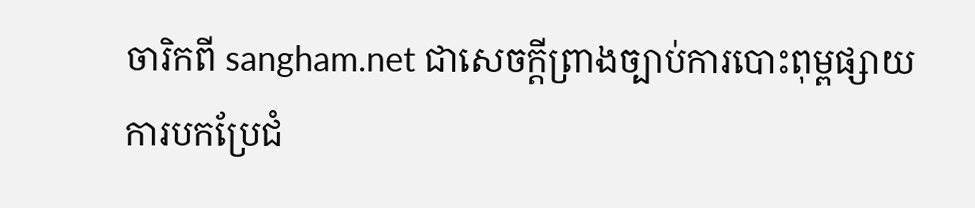ចារិកពី sangham.net ជាសេចក្តីព្រាងច្បាប់ការបោះពុម្ពផ្សាយ
ការបកប្រែជំ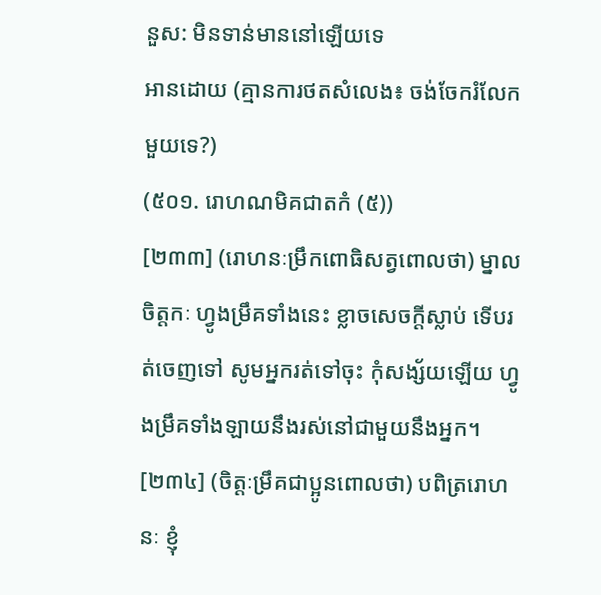នួស: មិនទាន់មាននៅឡើយទេ
អានដោយ (គ្មានការថតសំលេង៖ ចង់ចែករំលែកមួយទេ?)
(៥០១. រោហណមិគជាតកំ (៥))
[២៣៣] (រោហនៈម្រឹកពោធិសត្វពោលថា) ម្នាលចិត្តកៈ ហ្វូងម្រឹគទាំងនេះ ខ្លាចសេចក្តីស្លាប់ ទើបរត់ចេញទៅ សូមអ្នករត់ទៅចុះ កុំសង្ស័យឡើយ ហ្វូងម្រឹគទាំងឡាយនឹងរស់នៅជាមួយនឹងអ្នក។
[២៣៤] (ចិត្តៈម្រឹគជាប្អូនពោលថា) បពិត្ររោហនៈ ខ្ញុំ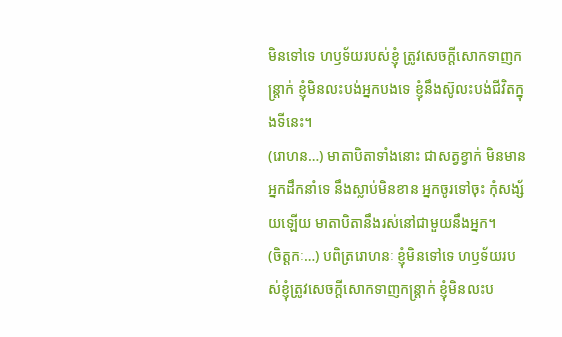មិនទៅទេ ហឫទ័យរបស់ខ្ញុំ ត្រូវសេចក្តីសោកទាញកន្ត្រាក់ ខ្ញុំមិនលះបង់អ្នកបងទេ ខ្ញុំនឹងស៊ូលះបង់ជីវិតក្នុងទីនេះ។
(រោហន…) មាតាបិតាទាំងនោះ ជាសត្វខ្វាក់ មិនមានអ្នកដឹកនាំទេ នឹងស្លាប់មិនខាន អ្នកចូរទៅចុះ កុំសង្ស័យឡើយ មាតាបិតានឹងរស់នៅជាមួយនឹងអ្នក។
(ចិត្តកៈ…) បពិត្ររោហនៈ ខ្ញុំមិនទៅទេ ហឫទ័យរបស់ខ្ញុំត្រូវសេចក្តីសោកទាញកន្ត្រាក់ ខ្ញុំមិនលះប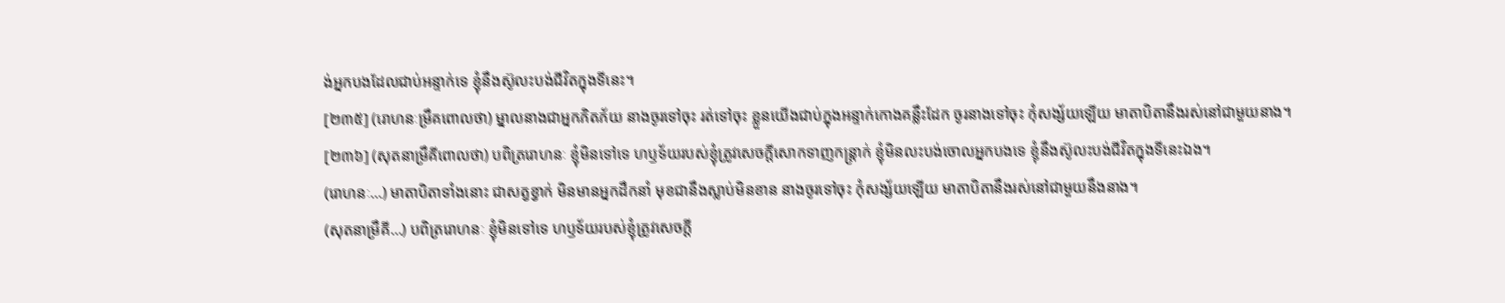ង់អ្នកបងដែលជាប់អន្ទាក់ទេ ខ្ញុំនឹងស៊ូលះបង់ជីវិតក្នុងទីនេះ។
[២៣៥] (រោហនៈម្រឹគពោលថា) ម្នាលនាងជាអ្នកភិតភ័យ នាងចូរទៅចុះ រត់ទៅចុះ ខ្លួនយើងជាប់ក្នុងអន្ទាក់កោងគន្លឹះដែក ចូរនាងទៅចុះ កុំសង្ស័យឡើយ មាតាបិតានឹងរស់នៅជាមួយនាង។
[២៣៦] (សុតនាម្រឹគីពោលថា) បពិត្ររោហនៈ ខ្ញុំមិនទៅទេ ហឫទ័យរបស់ខ្ញុំត្រូវសេចក្តីសោកទាញកន្ត្រាក់ ខ្ញុំមិនលះបង់ចោលអ្នកបងទេ ខ្ញុំនឹងស៊ូលះបង់ជីវិតក្នុងទីនេះឯង។
(រោហនៈ…) មាតាបិតាទាំងនោះ ជាសត្វខ្វាក់ មិនមានអ្នកដឹកនាំ មុខជានឹងស្លាប់មិនខាន នាងចូរទៅចុះ កុំសង្ស័យឡើយ មាតាបិតានឹងរស់នៅជាមួយនឹងនាង។
(សុតនាម្រឹគី…) បពិត្ររោហនៈ ខ្ញុំមិនទៅទេ ហឫទ័យរបស់ខ្ញុំត្រូវសេចក្តី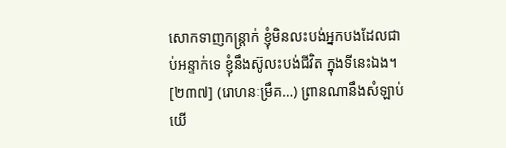សោកទាញកន្ត្រាក់ ខ្ញុំមិនលះបង់អ្នកបងដែលជាប់អន្ទាក់ទេ ខ្ញុំនឹងស៊ូលះបង់ជីវិត ក្នុងទីនេះឯង។
[២៣៧] (រោហនៈម្រឹគ…) ព្រានណានឹងសំឡាប់យើ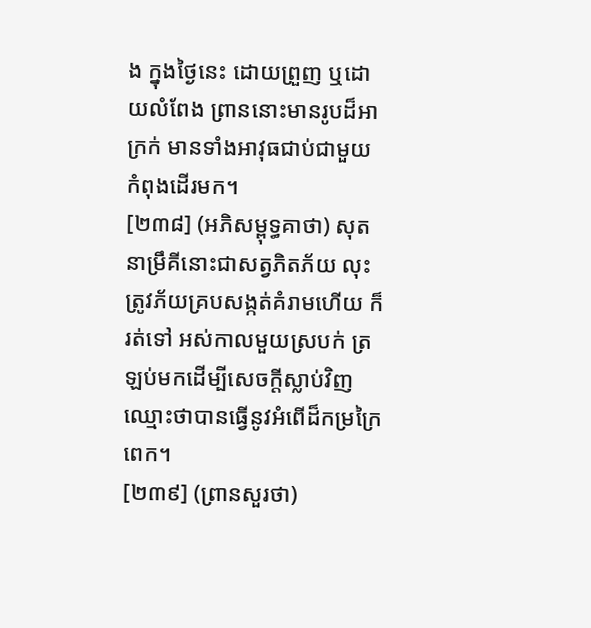ង ក្នុងថ្ងៃនេះ ដោយព្រួញ ឬដោយលំពែង ព្រាននោះមានរូបដ៏អាក្រក់ មានទាំងអាវុធជាប់ជាមួយ កំពុងដើរមក។
[២៣៨] (អភិសម្ពុទ្ធគាថា) សុតនាម្រឹគីនោះជាសត្វភិតភ័យ លុះត្រូវភ័យគ្របសង្កត់គំរាមហើយ ក៏រត់ទៅ អស់កាលមួយស្របក់ ត្រឡប់មកដើម្បីសេចក្តីស្លាប់វិញ ឈ្មោះថាបានធ្វើនូវអំពើដ៏កម្រក្រៃពេក។
[២៣៩] (ព្រានសួរថា)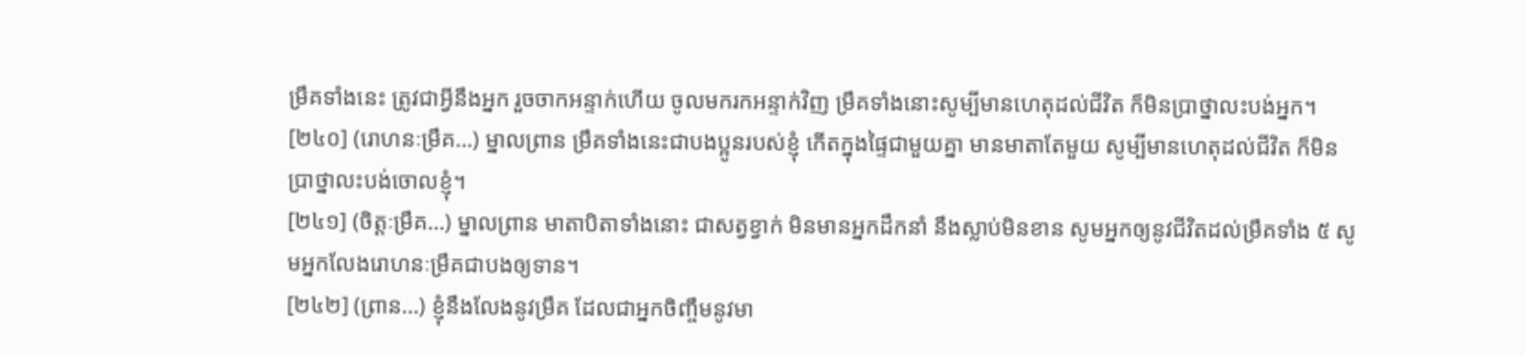ម្រឹគទាំងនេះ ត្រូវជាអ្វីនឹងអ្នក រួចចាកអន្ទាក់ហើយ ចូលមករកអន្ទាក់វិញ ម្រឹគទាំងនោះសូម្បីមានហេតុដល់ជីវិត ក៏មិនប្រាថ្នាលះបង់អ្នក។
[២៤០] (រោហនៈម្រឹគ…) ម្នាលព្រាន ម្រឹគទាំងនេះជាបងប្អូនរបស់ខ្ញុំ កើតក្នុងផ្ទៃជាមួយគ្នា មានមាតាតែមួយ សូម្បីមានហេតុដល់ជីវិត ក៏មិនប្រាថ្នាលះបង់ចោលខ្ញុំ។
[២៤១] (ចិត្តៈម្រឹគ…) ម្នាលព្រាន មាតាបិតាទាំងនោះ ជាសត្វខ្វាក់ មិនមានអ្នកដឹកនាំ នឹងស្លាប់មិនខាន សូមអ្នកឲ្យនូវជីវិតដល់ម្រឹគទាំង ៥ សូមអ្នកលែងរោហនៈម្រឹគជាបងឲ្យទាន។
[២៤២] (ព្រាន…) ខ្ញុំនឹងលែងនូវម្រឹគ ដែលជាអ្នកចិញ្ចឹមនូវមា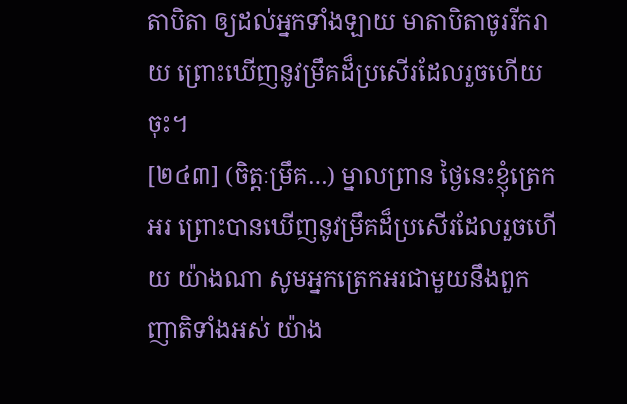តាបិតា ឲ្យដល់អ្នកទាំងឡាយ មាតាបិតាចូររីករាយ ព្រោះឃើញនូវម្រឹគដ៏ប្រសើរដែលរួចហើយចុះ។
[២៤៣] (ចិត្តៈម្រឹគ…) ម្នាលព្រាន ថ្ងៃនេះខ្ញុំត្រេកអរ ព្រោះបានឃើញនូវម្រឹគដ៏ប្រសើរដែលរួចហើយ យ៉ាងណា សូមអ្នកត្រេកអរជាមួយនឹងពួកញាតិទាំងអស់ យ៉ាង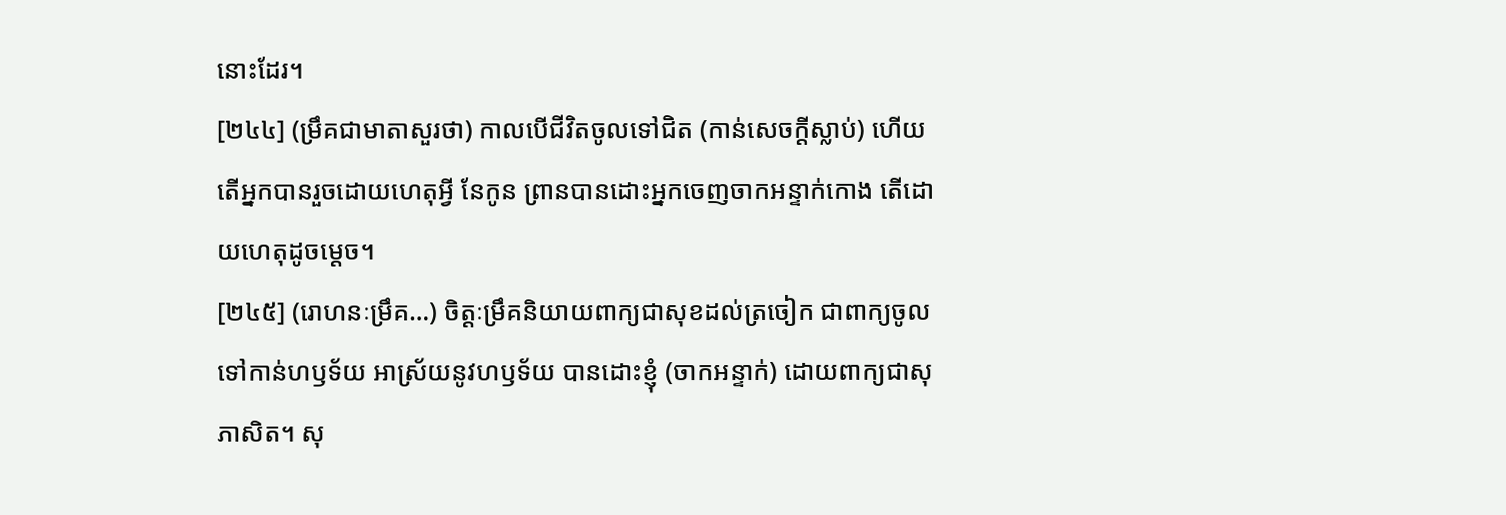នោះដែរ។
[២៤៤] (ម្រឹគជាមាតាសួរថា) កាលបើជីវិតចូលទៅជិត (កាន់សេចក្តីស្លាប់) ហើយ តើអ្នកបានរួចដោយហេតុអ្វី នែកូន ព្រានបានដោះអ្នកចេញចាកអន្ទាក់កោង តើដោយហេតុដូចម្តេច។
[២៤៥] (រោហនៈម្រឹគ…) ចិត្តៈម្រឹគនិយាយពាក្យជាសុខដល់ត្រចៀក ជាពាក្យចូលទៅកាន់ហឫទ័យ អាស្រ័យនូវហឫទ័យ បានដោះខ្ញុំ (ចាកអន្ទាក់) ដោយពាក្យជាសុភាសិត។ សុ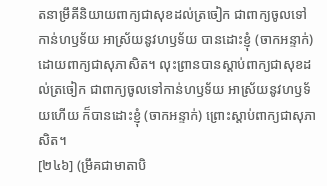តនាម្រឹគីនិយាយពាក្យជាសុខដល់ត្រចៀក ជាពាក្យចូលទៅកាន់ហឫទ័យ អាស្រ័យនូវហឫទ័យ បានដោះខ្ញុំ (ចាកអន្ទាក់) ដោយពាក្យជាសុភាសិត។ លុះព្រានបានស្តាប់ពាក្យជាសុខដល់ត្រចៀក ជាពាក្យចូលទៅកាន់ហឫទ័យ អាស្រ័យនូវហឫទ័យហើយ ក៏បានដោះខ្ញុំ (ចាកអន្ទាក់) ព្រោះស្តាប់ពាក្យជាសុភាសិត។
[២៤៦] (ម្រឹគជាមាតាបិ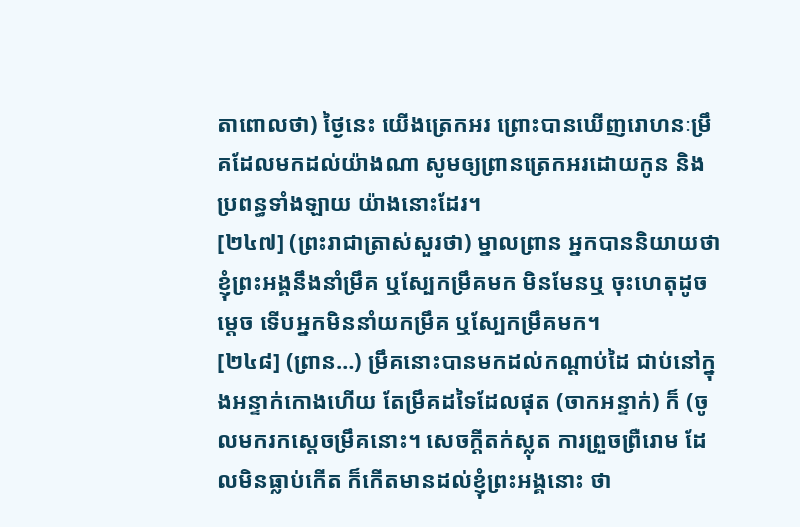តាពោលថា) ថ្ងៃនេះ យើងត្រេកអរ ព្រោះបានឃើញរោហនៈម្រឹគដែលមកដល់យ៉ាងណា សូមឲ្យព្រានត្រេកអរដោយកូន និងប្រពន្ធទាំងឡាយ យ៉ាងនោះដែរ។
[២៤៧] (ព្រះរាជាត្រាស់សួរថា) ម្នាលព្រាន អ្នកបាននិយាយថា ខ្ញុំព្រះអង្គនឹងនាំម្រឹគ ឬស្បែកម្រឹគមក មិនមែនឬ ចុះហេតុដូចម្តេច ទើបអ្នកមិននាំយកម្រឹគ ឬស្បែកម្រឹគមក។
[២៤៨] (ព្រាន…) ម្រឹគនោះបានមកដល់កណ្តាប់ដៃ ជាប់នៅក្នុងអន្ទាក់កោងហើយ តែម្រឹគដទៃដែលផុត (ចាកអន្ទាក់) ក៏ (ចូលមករកស្តេចម្រឹគនោះ។ សេចក្តីតក់ស្លុត ការព្រួចព្រឺរោម ដែលមិនធ្លាប់កើត ក៏កើតមានដល់ខ្ញុំព្រះអង្គនោះ ថា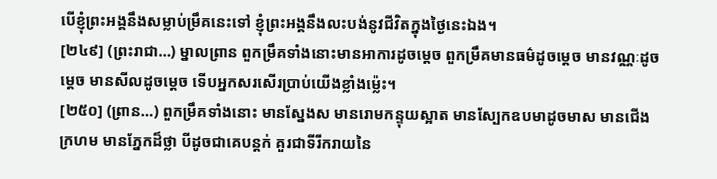បើខ្ញុំព្រះអង្គនឹងសម្លាប់ម្រឹគនេះទៅ ខ្ញុំព្រះអង្គនឹងលះបង់នូវជីវិតក្នុងថ្ងៃនេះឯង។
[២៤៩] (ព្រះរាជា…) ម្នាលព្រាន ពួកម្រឹគទាំងនោះមានអាការដូចម្តេច ពួកម្រឹគមានធម៌ដូចម្តេច មានវណ្ណៈដូចម្តេច មានសីលដូចម្តេច ទើបអ្នកសរសើរប្រាប់យើងខ្លាំងម្ល៉េះ។
[២៥០] (ព្រាន…) ពួកម្រឹគទាំងនោះ មានស្នែងស មានរោមកន្ទុយស្អាត មានស្បែកឧបមាដូចមាស មានជើងក្រហម មានភ្នែកដ៏ថ្លា បីដូចជាគេបន្តក់ គួរជាទីរីករាយនៃ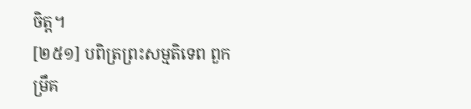ចិត្ត។
[២៥១] បពិត្រព្រះសម្មតិទេព ពួកម្រឹគ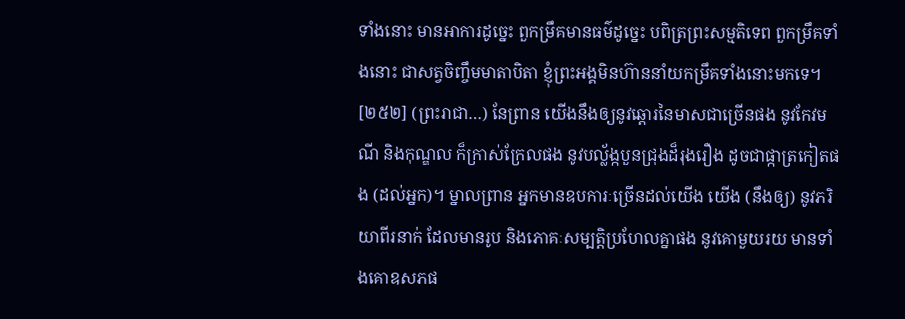ទាំងនោះ មានអាការដូច្នេះ ពួកម្រឹគមានធម៌ដូច្នេះ បពិត្រព្រះសម្មតិទេព ពួកម្រឹគទាំងនោះ ជាសត្វចិញ្ចឹមមាតាបិតា ខ្ញុំព្រះអង្គមិនហ៊ាននាំយកម្រឹគទាំងនោះមកទេ។
[២៥២] (ព្រះរាជា…) នែព្រាន យើងនឹងឲ្យនូវឆ្តោរនៃមាសជាច្រើនផង នូវកែវមណី និងកុណ្ឌល ក៏ក្រាស់ក្រែលផង នូវបល្ល័ង្កបួនជ្រុងដ៏រុងរឿង ដូចជាផ្កាត្រកៀតផង (ដល់អ្នក)។ ម្នាលព្រាន អ្នកមានឧបការៈច្រើនដល់យើង យើង (នឹងឲ្យ) នូវភរិយាពីរនាក់ ដែលមានរូប និងភោគៈសម្បត្តិប្រហែលគ្នាផង នូវគោមួយរយ មានទាំងគោឧសភផ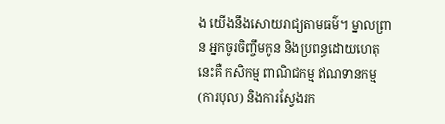ង យើងនឹងសោយរាជ្យតាមធម៌។ ម្នាលព្រាន អ្នកចូរចិញ្ចឹមកូន និងប្រពន្ធដោយហេតុនេះគឺ កសិកម្ម ពាណិជកម្ម ឥណទានកម្ម (ការបុល) និងការស្វែងរក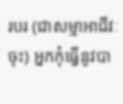របរ (ជាសម្មាអាជីវៈចុះ) អ្នកកុំធ្វើនូវបា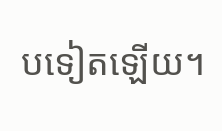បទៀតឡើយ។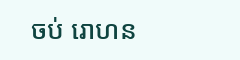ចប់ រោហន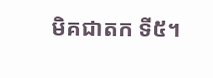មិគជាតក ទី៥។